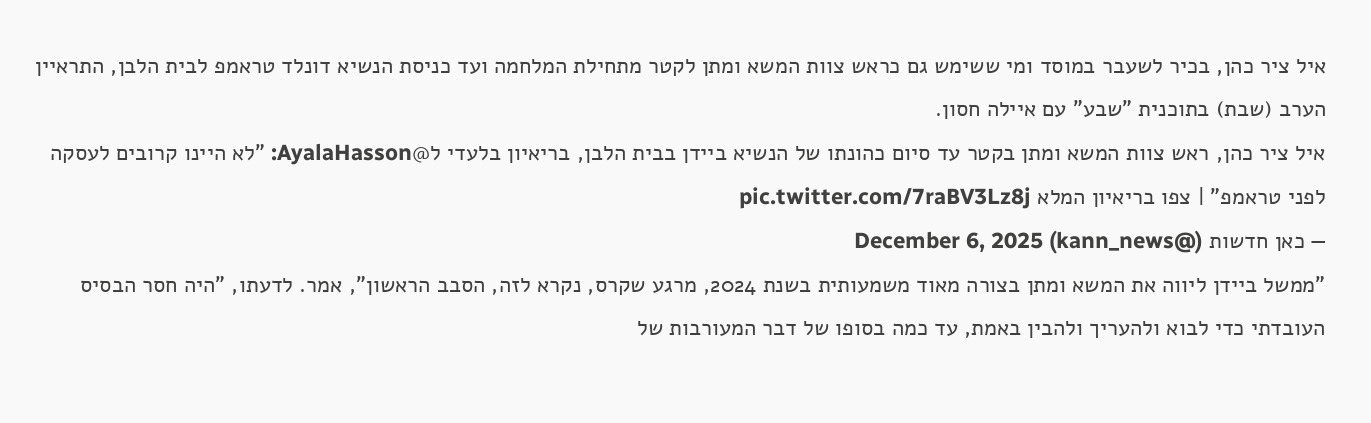איל ציר כהן, בכיר לשעבר במוסד ומי ששימש גם כראש צוות המשא ומתן לקטר מתחילת המלחמה ועד כניסת הנשיא דונלד טראמפ לבית הלבן, התראיין הערב (שבת) בתוכנית "שבע" עם איילה חסון.
איל ציר כהן, ראש צוות המשא ומתן בקטר עד סיום כהונתו של הנשיא ביידן בבית הלבן, בריאיון בלעדי ל@AyalaHasson: "לא היינו קרובים לעסקה לפני טראמפ" | צפו בריאיון המלא pic.twitter.com/7raBV3Lz8j
— כאן חדשות (@kann_news) December 6, 2025
"ממשל ביידן ליווה את המשא ומתן בצורה מאוד משמעותית בשנת 2024, מרגע שקרס, נקרא לזה, הסבב הראשון", אמר. לדעתו, "היה חסר הבסיס העובדתי כדי לבוא ולהעריך ולהבין באמת, עד כמה בסופו של דבר המעורבות של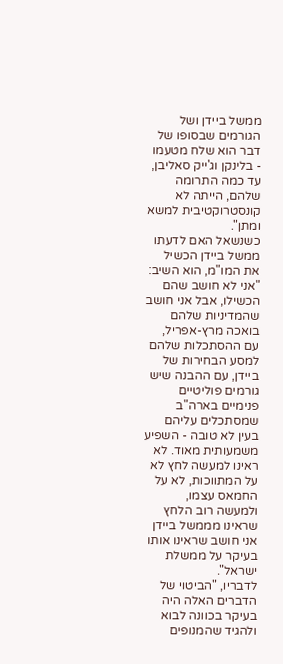ממשל ביידן ושל הגורמים שבסופו של דבר הוא שלח מטעמו - בלינקן וג'ייק סאליבן, עד כמה התרומה שלהם, הייתה לא קונסטרוקטיבית למשא ומתן".
כשנשאל האם לדעתו ממשל ביידן הכשיל את המו"מ, הוא השיב: "אני לא חושב שהם הכשילו, אבל אני חושב שהמדיניות שלהם בואכה מרץ-אפריל, עם ההסתכלות שלהם למסע הבחירות של ביידן, עם ההבנה שיש גורמים פוליטיים פנימיים בארה"ב שמסתכלים עליהם בעין לא טובה - השפיע משמעותית מאוד. לא ראינו למעשה לחץ לא על המתווכות, לא על החמאס עצמו, ולמעשה רוב הלחץ שראינו מממשל ביידן אני חושב שראינו אותו בעיקר על ממשלת ישראל".
לדבריו, "הביטוי של הדברים האלה היה בעיקר בכוונה לבוא ולהגיד שהמנופים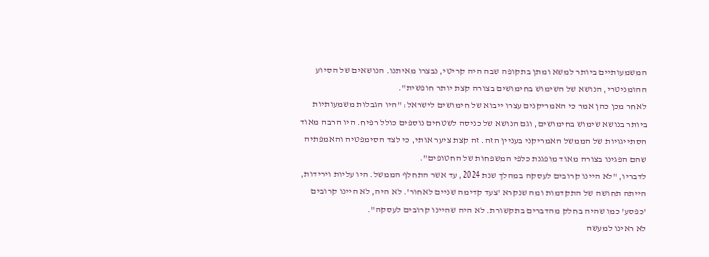המשמעותיים ביותר למשא ומתן בתקופה שבה היה קריטי, נבצרו מאיתנו. הנושאים של הסיוע ההומניטרי, הנושא של השימוש בחימושים בצורה קצת יותר חופשית".
לאחר מכן כהן אמר כי האמריקנים עצרו ייבוא של חימושים לישראל: "היו הגבלות משמעותיות ביותר בנושא שימוש בחימושים, וגם הנושא של כניסה לשטחים נוספים כולל רפיח. היו הרבה מאוד הסתייגויות של הממשל האמריקני בעניין הזה. זה קצת ציער אותי, כי לצד הסימפטיה והאמפתיה שהם הפגינו בצורה מאוד מופגנת כלפי המשפחות של החטופים".
לדבריו, "לא היינו קרובים לעסקה במהלך שנת 2024, עד אשר התחלף הממשל. היו עליות וירידות, הייתה תחושה של התקדמות ומה שנקרא 'צעד קדימה שניים לאחור'. לא היה, לא היינו קרובים 'כפסע' כמו שהיה בחלק מהדברים בתקשורת. לא היה שהיינו קרובים לעסקה".
לא ראינו למעשה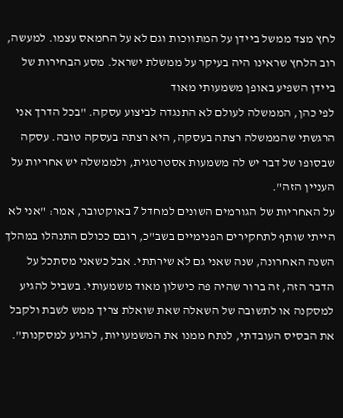לחץ מצד ממשל ביידן על המתווכות וגם לא על החמאס עצמו. למעשה, רוב הלחץ שראינו היה בעיקר על ממשלת ישראל. מסע הבחירות של ביידן השפיע באופן משמעותי מאוד
לפי כהן, הממשלה לעולם לא התנגדה לביצוע עסקה. "בכל הדרך אני הרגשתי שהממשלה רצתה בעסקה, היא רצתה בעסקה טובה. עסקה שבסופו של דבר יש לה משמעות אסטרטגית, ולממשלה יש אחריות על העניין הזה".
על האחריות של הגורמים השונים למחדל 7 באוקטובר, אמר: "אני לא הייתי שותף לתחקירים הפנימיים בשב"כ, רובם ככולם התנהלו במהלך השנה האחרונה, שנה שאני גם לא שירתתי. אבל כשאני מסתכל על הדבר הזה, זה ברור שהיה פה כישלון מאוד משמעותי. בשביל להגיע למסקנה או לתשובה של השאלה שאת שואלת צריך ממש לשבת ולקבל את הבסיס העובדתי, לנתח ממנו את המשמעויות, להגיע למסקנות".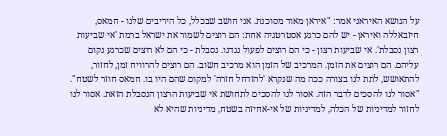על הנושא האיראני אמר: "איראן מאוד מסוכנת. אני חושב שבכלל, כל היריבים שלנו - חמאס, חיזבאללה ואיראן - יש להם כרגע אסטרטגיה אחת: הם רוצים לשמור את ישראל ברמת 'אי שביעות רצון נסבלת'. אי שביעות רצון - כי הם רוצים לפעול נגדנו. נסבלת - כי הם לא רוצים שכרגע נקום עליהם. הם רוצים את הזמן. המרכיב של הזמן הוא מרכיב חשוב. הם רוצים להרוויח זמן, לחזור, להתאושש, לתת לנו בצורה ככה מה שנקרא 'להזדחל חזרה' למקום שהם היו בו. חמאס חוזר לשטח".
"אסור לנו להסכים לדבר הזה. אסור לנו להסכים לתחושת אי שביעות הרצון הנסבלת הזאת. אסור לנו לחזור למדיניות של הכלה, למדיניות של אי-אחיזה בשטח, מדיניות שהיא לא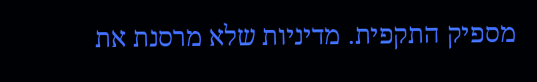מספיק התקפית. מדיניות שלא מרסנת את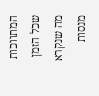המתווכות שכל הזמן מה שנקרא מנסות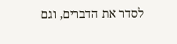לסדר את הדברים, וגם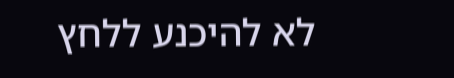לא להיכנע ללחץ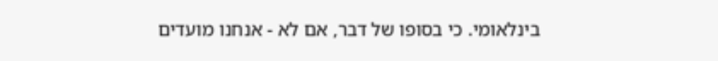בינלאומי. כי בסופו של דבר, אם לא - אנחנו מועדים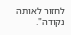לחזור לאותה נקודה".